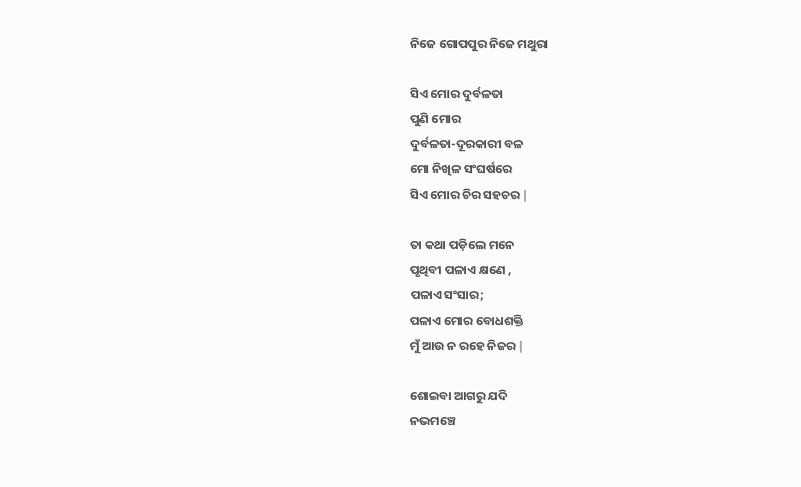ନିଜେ ଗୋପପୁର ନିଜେ ମଥୁରା

ସିଏ ମୋର ଦୁର୍ବଳତା
ପୁଣି ମୋର
ଦୁର୍ବଳତା-ଦୂରକାରୀ ବଳ
ମୋ ନିଖିଳ ସଂଘର୍ଷରେ
ସିଏ ମୋର ଚିର ସହଚର ∣

ତା କଥା ପଡ଼ିଲେ ମନେ
ପୃଥିବୀ ପଳାଏ କ୍ଷଣେ ,
ପଳାଏ ସଂସାର;
ପଳାଏ ମୋର ବୋଧଶକ୍ତି
ମୁଁ ଆଉ ନ ରହେ ନିଜର ∣

ଶୋଇବା ଆଗରୁ ଯଦି
ନଭମଞ୍ଚେ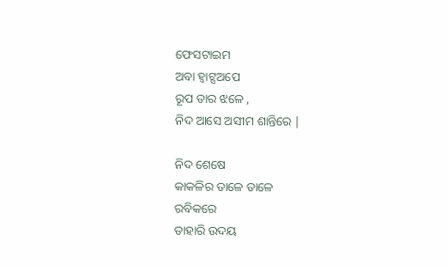ଫେସଟାଇମ
ଅବା ହ୍ବାଟ୍ସଅପେ
ରୂପ ତାର ଝଳେ ,
ନିଦ ଆସେ ଅସୀମ ଶାନ୍ତିରେ ∣

ନିଦ ଶେଷେ
କାକଳିର ତାଳେ ତାଳେ
ରବିକରେ
ତାହାରି ଉଦୟ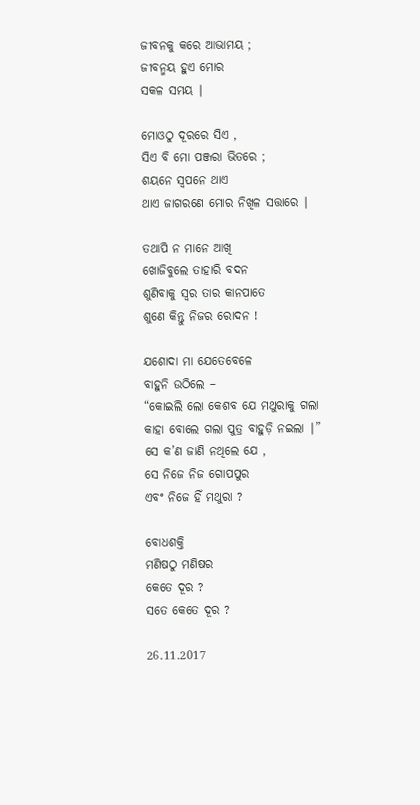ଜୀବନକୁ କରେ ଆଭାମୟ ;
ଜୀବନ୍ମୟ ହୁଏ ମୋର
ସକଳ ସମୟ ∣

ମୋଓଠୁ ଦୂରରେ ସିଏ ,
ସିଏ ବି ମୋ ପଞ୍ଜରା ଭିତରେ ;
ଶୟନେ ସ୍ବପନେ ଥାଏ
ଥାଏ ଜାଗରଣେ ମୋର ନିଖିଳ ସତ୍ତାରେ ∣

ତଥାପି ନ ମାନେ ଆଖି
ଖୋଜିବୁଲେ ତାହାରି ବଦନ
ଶୁଣିବାକୁ ସ୍ବର ତାର କାନପାତେ
ଶୁଣେ କିନ୍ତୁ ନିଜର ରୋଦନ !

ଯଶୋଦା ମା ଯେତେବେଳେ
ବାହୁନି ଉଠିଲେ –
“କୋଇଲି ଲୋ କେଶବ ଯେ ମଥୁରାକୁ ଗଲା
କାହା ବୋଲେ ଗଲା ପୁତ୍ର ବାହୁଡ଼ି ନଇଲା ∣”
ସେ କ’ଣ ଜାଣି ନଥିଲେ ଯେ ,
ସେ ନିଜେ ନିଜ ଗୋପପୁର
ଏବଂ ନିଜେ ହିଁ ମଥୁରା ?

ବୋଧଶକ୍ତି
ମଣିଷଠୁ ମଣିଷର
କେତେ ଦୂର ?
ସତେ କେତେ ଦୂର ?

26.11.2017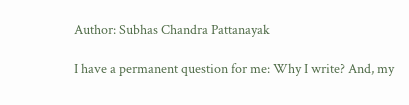Author: Subhas Chandra Pattanayak

I have a permanent question for me: Why I write? And, my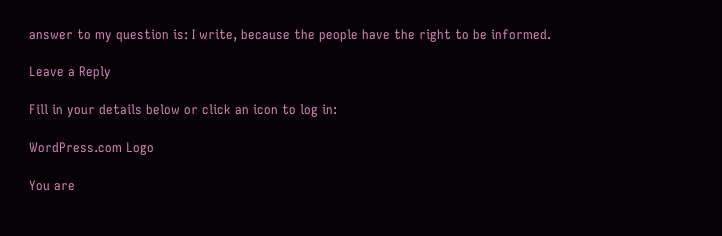answer to my question is: I write, because the people have the right to be informed.

Leave a Reply

Fill in your details below or click an icon to log in:

WordPress.com Logo

You are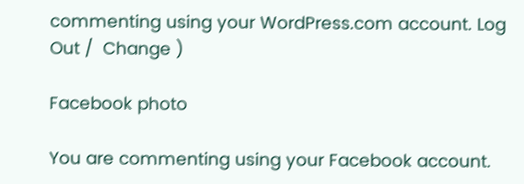commenting using your WordPress.com account. Log Out /  Change )

Facebook photo

You are commenting using your Facebook account.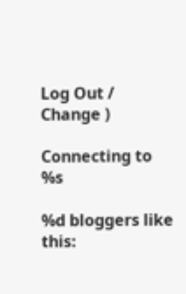Log Out /  Change )

Connecting to %s

%d bloggers like this: